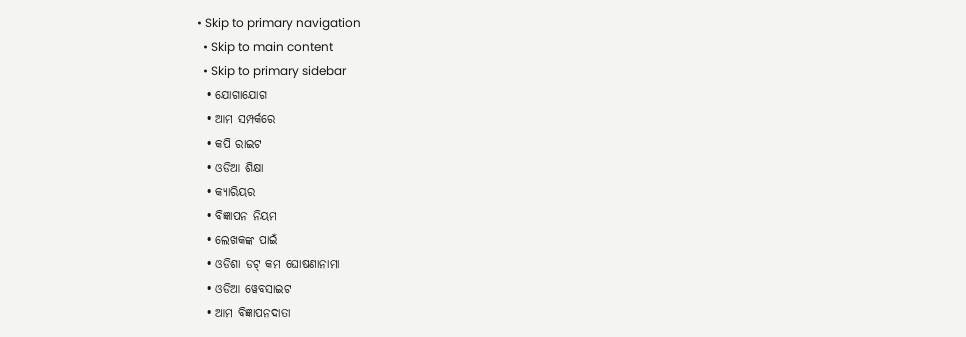• Skip to primary navigation
  • Skip to main content
  • Skip to primary sidebar
  • ଯୋଗାଯୋଗ
  • ଆମ ସମ୍ପର୍କରେ
  • କପି ରାଇଟ
  • ଓଡିଆ ଶିକ୍ଷା
  • କ୍ୟାରିୟର
  • ବିଜ୍ଞାପନ ନିୟମ
  • ଲେଖକଙ୍କ ପାଇଁ
  • ଓଡିଶା ଡଟ୍ କମ ଘୋଷଣାନାମା
  • ଓଡିଆ ୱେବସାଇଟ
  • ଆମ ବିଜ୍ଞାପନଦାତା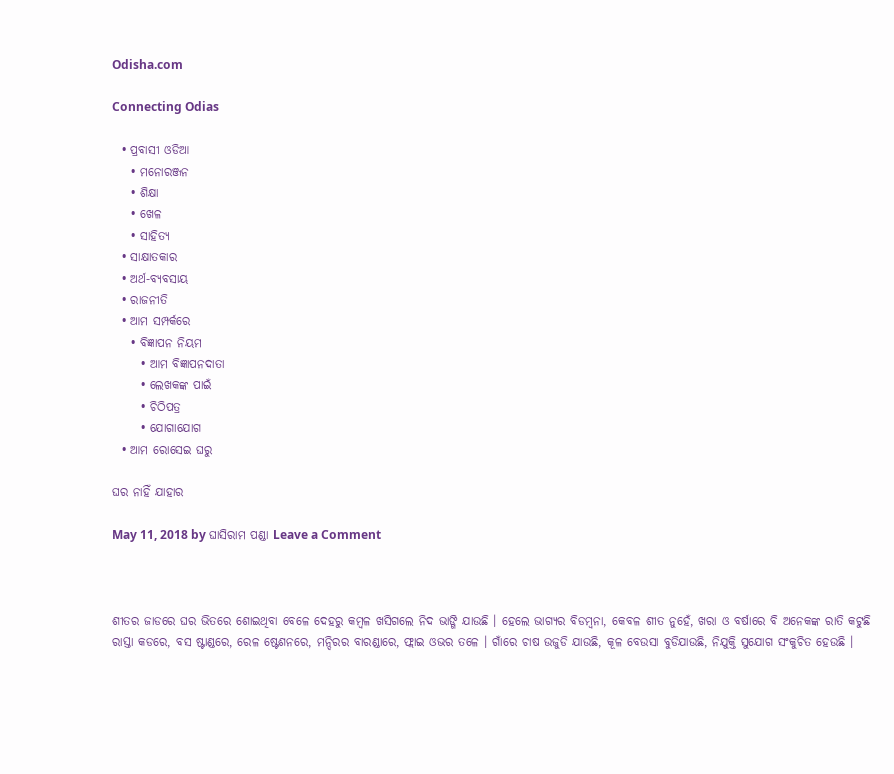Odisha.com

Connecting Odias

  • ପ୍ରବାସୀ ଓଡିଆ
    • ମନୋରଞ୍ଜନ
    • ଶିକ୍ଷା
    • ଖେଳ
    • ସାହିତ୍ୟ
  • ସାକ୍ଷାତକାର
  • ଅର୍ଥ-ବ୍ୟବସାୟ
  • ରାଜନୀତି
  • ଆମ ସମ୍ପର୍କରେ
    • ବିଜ୍ଞାପନ ନିୟମ
      • ଆମ ବିଜ୍ଞାପନଦାତା
      • ଲେଖକଙ୍କ ପାଇଁ
      • ଚିଠିପତ୍ର
      • ଯୋଗାଯୋଗ
  • ଆମ ରୋସେଇ ଘରୁ

ଘର ନାହିଁ ଯାହାର

May 11, 2018 by ଘାସିରାମ ପଣ୍ଡା Leave a Comment



ଶୀତର ଜାଡରେ ଘର ଭିତରେ ଶୋଇଥିବା ବେଳେ ଦେହରୁ କମ୍ବଳ ଖସିଗଲେ ନିଦ ଭାଙ୍ଗି ଯାଉଛି । ହେଲେ ଭାଗ୍ୟର ବିଡମ୍ବନା, କେବଳ ଶୀତ ନୁହେଁ, ଖରା ଓ ବର୍ଷାରେ ବି ଅନେକଙ୍କ ରାତି କଟୁଛି ରାସ୍ତା କଡରେ, ବସ ଷ୍ଟାଣ୍ଡରେ, ରେଳ ଷ୍ଟେଶନରେ, ମନ୍ଦିରର ବାରଣ୍ଡାରେ, ଫ୍ଲାଇ ଓଭର ତଳେ । ଗାଁରେ ଚାଷ ଉଜୁଡି ଯାଉଛି, କୂଳ ବେଉସା ବୁଡିଯାଉଛି, ନିଯୁକ୍ତି ସୁଯୋଗ ସଂକୁଚିତ ହେଉଛି ।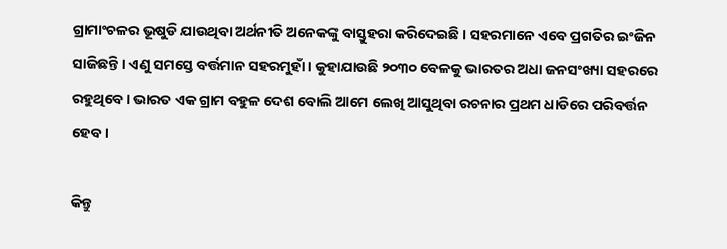ଗ୍ରାମାଂଚଳର ଭୂଷୁଡି ଯାଉଥିବା ଅର୍ଥନୀତି ଅନେକଙ୍କୁ ବାସ୍ତୁହରା କରିଦେଇଛି । ସହରମାନେ ଏବେ ପ୍ରଗତିର ଇଂଜିନ ସାଜିଛନ୍ତି । ଏଣୁ ସମସ୍ତେ ବର୍ତ୍ତମାନ ସହରମୁହାଁ । କୁହାଯାଉଛି ୨୦୩୦ ବେଳକୁ ଭାରତର ଅଧା ଜନସଂଖ୍ୟା ସହରରେ ରହୁଥିବେ । ଭାରତ ଏକ ଗ୍ରାମ ବହୁଳ ଦେଶ ବୋଲି ଆମେ ଲେଖି ଆସୁଥିବା ରଚନାର ପ୍ରଥମ ଧାଡିରେ ପରିବର୍ତ୍ତନ ହେବ ।

କିନ୍ତୁ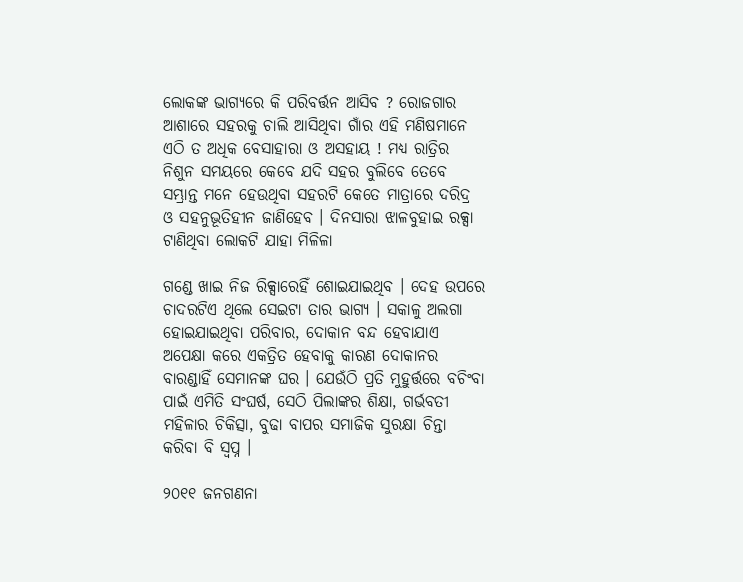ଲୋକଙ୍କ ଭାଗ୍ୟରେ କି ପରିବର୍ତ୍ତନ ଆସିବ ? ରୋଜଗାର ଆଶାରେ ସହରକୁ ଚାଲି ଆସିଥିବା ଗାଁର ଏହି ମଣିଷମାନେ ଏଠି ତ ଅଧିକ ବେସାହାରା ଓ ଅସହାୟ ! ମଧ୍ୟ ରାତ୍ରିର ନିଶୁନ ସମୟରେ କେବେ ଯଦି ସହର ବୁଲିବେ ତେବେ ସମ୍ଭ୍ରାନ୍ତ ମନେ ହେଉଥିବା ସହରଟି କେତେ ମାତ୍ରାରେ ଦରିଦ୍ର ଓ ସହନୁଭୂତିହୀନ ଜାଣିହେବ । ଦିନସାରା ଝାଳବୁହାଇ ରକ୍ସା ଟାଣିଥିବା ଲୋକଟି ଯାହା ମିଳିଳା

ଗଣ୍ଡେ ଖାଇ ନିଜ ରିକ୍ସାରେହିଁ ଶୋଇଯାଇଥିବ । ଦେହ ଉପରେ ଚାଦରଟିଏ ଥିଲେ ସେଇଟା ତାର ଭାଗ୍ୟ । ସକାଳୁ ଅଲଗା ହୋଇଯାଇଥିବା ପରିବାର, ଦୋକାନ ବନ୍ଦ ହେବାଯାଏ ଅପେକ୍ଷା କରେ ଏକତ୍ରିତ ହେବାକୁ କାରଣ ଦୋକାନର ବାରଣ୍ଡାହିଁ ସେମାନଙ୍କ ଘର । ଯେଉଁଠି ପ୍ରତି ମୁହୁର୍ତ୍ତରେ ବଚିଂବା ପାଇଁ ଏମିତି ସଂଘର୍ଷ, ସେଠି ପିଲାଙ୍କର ଶିକ୍ଷା, ଗର୍ଭବତୀ ମହିଳାର ଚିକିତ୍ସା, ବୁଢା ବାପର ସମାଜିକ ସୁରକ୍ଷା ଚିନ୍ତା କରିବା ବି ସ୍ୱପ୍ନ ।

୨୦୧୧ ଜନଗଣନା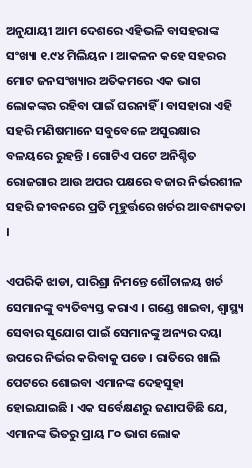ଅନୁଯାୟୀ ଆମ ଦେଶରେ ଏହିଭଳି ବାସହରାଙ୍କ ସଂଖ୍ୟା ୧.୯୪ ମିଲିୟନ । ଆକଳନ କହେ ସହରର ମୋଟ ଜନସଂଖ୍ୟାର ଅତିକମରେ ଏକ ଭାଗ ଲୋକଙ୍କର ରହିବା ପାଇଁ ଘରନାହିଁ । ବାସହାରା ଏହି ସହରି ମଣିଷମାନେ ସବୁବେଳେ ଅସୁରକ୍ଷାର ବଳୟରେ ରୁହନ୍ତି । ଗୋଟିଏ ପଟେ ଅନିଶ୍ଚିତ ରୋଜଗାର ଆଉ ଅପର ପକ୍ଷରେ ବଜାର ନିର୍ଭରଶୀଳ ସହରି ଜୀବନରେ ପ୍ରତି ମୂହୁର୍ତ୍ତରେ ଖର୍ଚର ଆବଶ୍ୟକତା ।

ଏପରିକି ଝାଡା, ପାରିଶ୍ରା ନିମନ୍ତେ ଶୌଚାଳୟ ଖର୍ଚ ସେମାନଙ୍କୁ ବ୍ୟତିବ୍ୟସ୍ତ କରାଏ । ଗଣ୍ଡେ ଖାଇବା, ଶ୍ୱାସ୍ଥ୍ୟ ସେବାର ସୁଯୋଗ ପାଇଁ ସେମାନଙ୍କୁ ଅନ୍ୟର ଦୟା ଉପରେ ନିର୍ଭର କରିବାକୁ ପଡେ । ରାତିରେ ଖାଲି ପେଟରେ ଶୋଇବା ଏମାନଙ୍କ ଦେହସୁହା ହୋଇଯାଇଛି । ଏକ ସର୍ବେକ୍ଷଣରୁ ଜଣାପଡିଛି ଯେ, ଏମାନଙ୍କ ଭିତରୁ ପ୍ରାୟ ୮୦ ଭାଗ ଲୋକ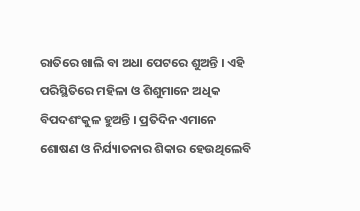ରାତିରେ ଖାଲି ବା ଅଧା ପେଟରେ ଶୁଅନ୍ତି । ଏହି ପରିସ୍ଥିତିରେ ମହିଳା ଓ ଶିଶୁମାନେ ଅଧିକ ବିପଦଶଂକୁଳ ହୁଅନ୍ତି । ପ୍ରତିଦିନ ଏମାନେ ଶୋଷଣ ଓ ନିର୍ଯ୍ୟାତନାର ଶିକାର ହେଉଥିଲେବି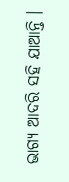ଭାଗ୍ୟ ଆଦରି ସହି ଯାଆନ୍ତି ।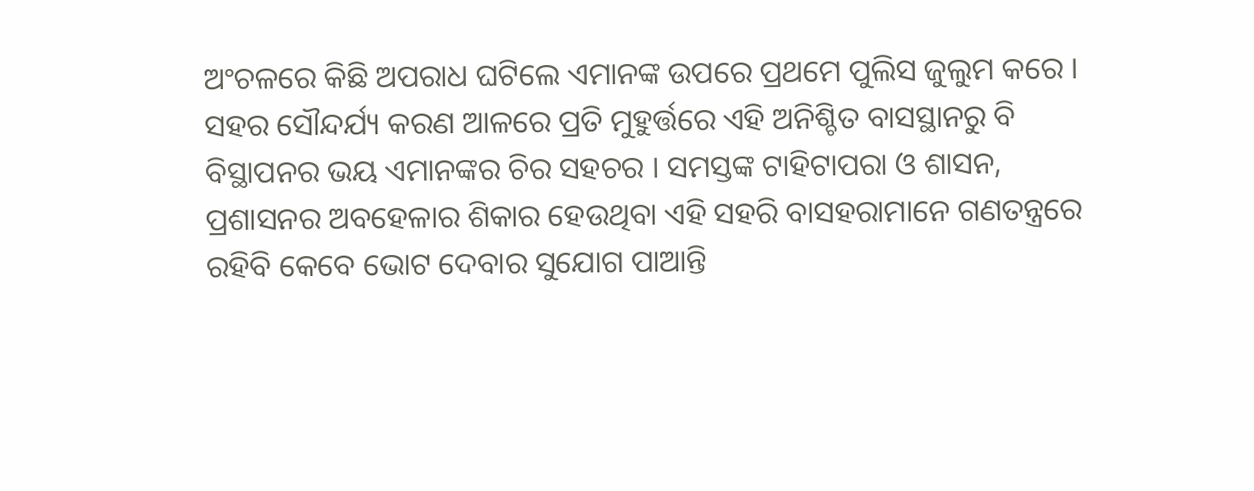ଅଂଚଳରେ କିଛି ଅପରାଧ ଘଟିଲେ ଏମାନଙ୍କ ଉପରେ ପ୍ରଥମେ ପୁଲିସ ଜୁଲୁମ କରେ । ସହର ସୌନ୍ଦର୍ଯ୍ୟ କରଣ ଆଳରେ ପ୍ରତି ମୁହୁର୍ତ୍ତରେ ଏହି ଅନିଶ୍ଚିତ ବାସସ୍ଥାନରୁ ବି ବିସ୍ଥାପନର ଭୟ ଏମାନଙ୍କର ଚିର ସହଚର । ସମସ୍ତଙ୍କ ଟାହିଟାପରା ଓ ଶାସନ, ପ୍ରଶାସନର ଅବହେଳାର ଶିକାର ହେଉଥିବା ଏହି ସହରି ବାସହରାମାନେ ଗଣତନ୍ତ୍ରରେ ରହିବି କେବେ ଭୋଟ ଦେବାର ସୁଯୋଗ ପାଆନ୍ତି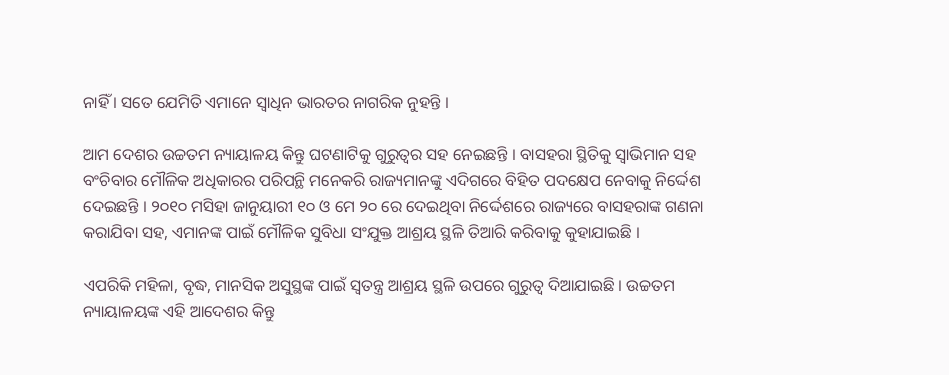ନାହିଁ । ସତେ ଯେମିତି ଏମାନେ ସ୍ୱାଧିନ ଭାରତର ନାଗରିକ ନୁହନ୍ତି ।

ଆମ ଦେଶର ଉଚ୍ଚତମ ନ୍ୟାୟାଳୟ କିନ୍ତୁ ଘଟଣାଟିକୁ ଗୁରୁତ୍ୱର ସହ ନେଇଛନ୍ତି । ବାସହରା ସ୍ଥିତିକୁ ସ୍ୱାଭିମାନ ସହ ବଂଚିବାର ମୌଳିକ ଅଧିକାରର ପରିପନ୍ଥି ମନେକରି ରାଜ୍ୟମାନଙ୍କୁ ଏଦିଗରେ ବିହିତ ପଦକ୍ଷେପ ନେବାକୁ ନିର୍ଦ୍ଦେଶ ଦେଇଛନ୍ତି । ୨୦୧୦ ମସିହା ଜାନୁୟାରୀ ୧୦ ଓ ମେ ୨୦ ରେ ଦେଇଥିବା ନିର୍ଦ୍ଦେଶରେ ରାଜ୍ୟରେ ବାସହରାଙ୍କ ଗଣନା କରାଯିବା ସହ, ଏମାନଙ୍କ ପାଇଁ ମୌଳିକ ସୁବିଧା ସଂଯୁକ୍ତ ଆଶ୍ରୟ ସ୍ଥଳି ତିଆରି କରିବାକୁ କୁହାଯାଇଛି ।

ଏପରିକି ମହିଳା, ବୃଦ୍ଧ, ମାନସିକ ଅସୁସ୍ଥଙ୍କ ପାଇଁ ସ୍ୱତନ୍ତ୍ର ଆଶ୍ରୟ ସ୍ଥଳି ଉପରେ ଗୁରୁତ୍ୱ ଦିଆଯାଇଛି । ଉଚ୍ଚତମ ନ୍ୟାୟାଳୟଙ୍କ ଏହି ଆଦେଶର କିନ୍ତୁ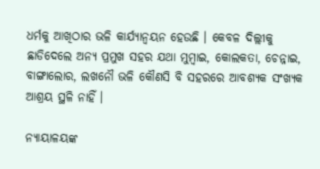ଧର୍ମକୁ ଆଖିଠାର ଭଳି କାର୍ଯ୍ୟାନ୍ୱୟନ ହେଉଛି । କେବଳ ଦିଲ୍ଲୀକୁ ଛାଡିଦେଲେ ଅନ୍ୟ ପ୍ରମୁଖ ସହର ଯଥା ମୁମ୍ବାଇ, କୋଲକତା, ଚେନ୍ନାଇ, ବାଙ୍ଗାଲୋର, ଲଖନୌ ଭଳି କୌଣସି ବି ସହରରେ ଆବଶ୍ୟକ ସଂଖ୍ୟକ ଆଶ୍ରୟ ସ୍ଥଳି ନାହିଁ ।

ନ୍ୟାୟାଳୟଙ୍କ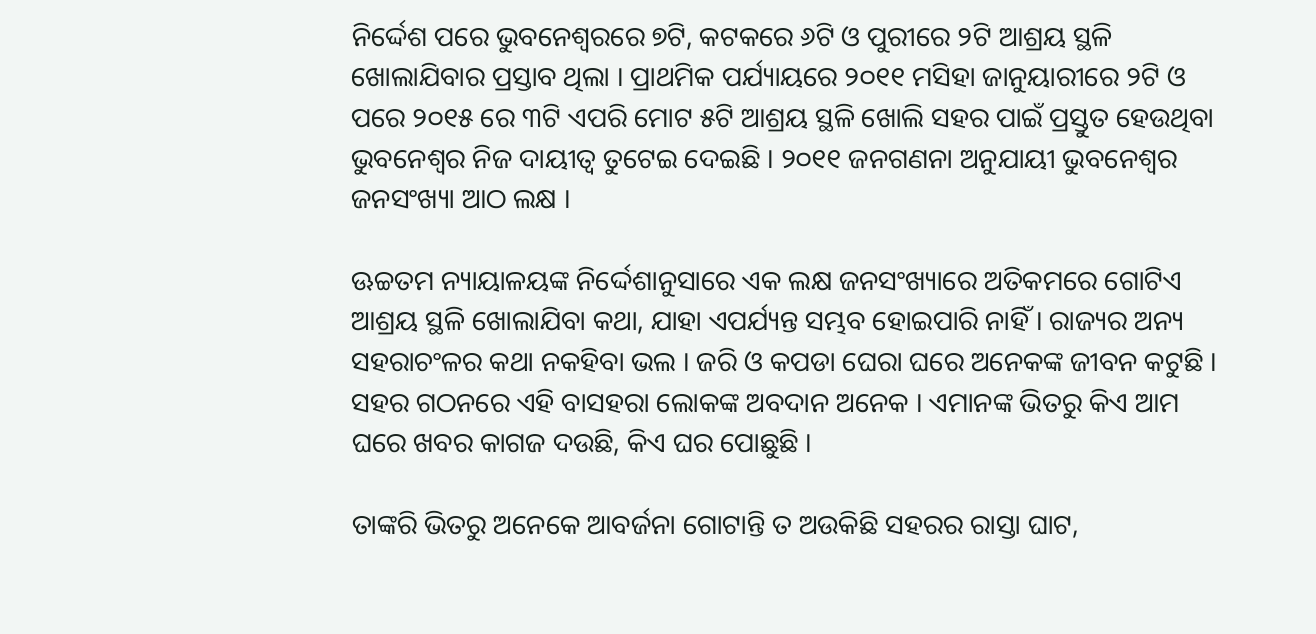ନିର୍ଦ୍ଦେଶ ପରେ ଭୁବନେଶ୍ୱରରେ ୭ଟି, କଟକରେ ୬ଟି ଓ ପୁରୀରେ ୨ଟି ଆଶ୍ରୟ ସ୍ଥଳି ଖୋଲାଯିବାର ପ୍ରସ୍ତାବ ଥିଲା । ପ୍ରାଥମିକ ପର୍ଯ୍ୟାୟରେ ୨୦୧୧ ମସିହା ଜାନୁୟାରୀରେ ୨ଟି ଓ ପରେ ୨୦୧୫ ରେ ୩ଟି ଏପରି ମୋଟ ୫ଟି ଆଶ୍ରୟ ସ୍ଥଳି ଖୋଲି ସହର ପାଇଁ ପ୍ରସ୍ତୁତ ହେଉଥିବା ଭୁବନେଶ୍ୱର ନିଜ ଦାୟୀତ୍ୱ ତୁଟେଇ ଦେଇଛି । ୨୦୧୧ ଜନଗଣନା ଅନୁଯାୟୀ ଭୁବନେଶ୍ୱର ଜନସଂଖ୍ୟା ଆଠ ଲକ୍ଷ ।

ଊଚ୍ଚତମ ନ୍ୟାୟାଳୟଙ୍କ ନିର୍ଦ୍ଦେଶାନୁସାରେ ଏକ ଲକ୍ଷ ଜନସଂଖ୍ୟାରେ ଅତିକମରେ ଗୋଟିଏ ଆଶ୍ରୟ ସ୍ଥଳି ଖୋଲାଯିବା କଥା, ଯାହା ଏପର୍ଯ୍ୟନ୍ତ ସମ୍ଭବ ହୋଇପାରି ନାହିଁ । ରାଜ୍ୟର ଅନ୍ୟ ସହରାଚଂଳର କଥା ନକହିବା ଭଲ । ଜରି ଓ କପଡା ଘେରା ଘରେ ଅନେକଙ୍କ ଜୀବନ କଟୁଛି । ସହର ଗଠନରେ ଏହି ବାସହରା ଲୋକଙ୍କ ଅବଦାନ ଅନେକ । ଏମାନଙ୍କ ଭିତରୁ କିଏ ଆମ ଘରେ ଖବର କାଗଜ ଦଉଛି, କିଏ ଘର ପୋଛୁଛି ।

ତାଙ୍କରି ଭିତରୁ ଅନେକେ ଆବର୍ଜନା ଗୋଟାନ୍ତି ତ ଅଉକିଛି ସହରର ରାସ୍ତା ଘାଟ,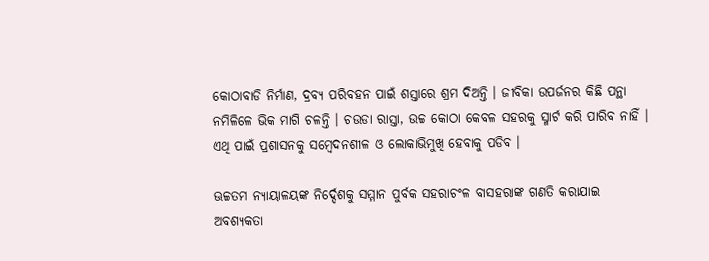କୋଠାବାଡି ନିର୍ମାଣ, ଦ୍ରବ୍ୟ ପରିବହନ ପାଇଁ ଶସ୍ତାରେ ଶ୍ରମ ଦିଅନ୍ତି । ଜୀବିକା ଉପର୍ଜନର କିଛି ପନ୍ଥା ନମିଳିଳେ ଭିକ ମାଗି ଚଳନ୍ତି । ଚଉଡା ରାସ୍ତା, ଉଚ୍ଚ କୋଠା କେବଳ ସହରକୁ ସ୍ମାର୍ଟ କରି ପାରିବ ନାହିଁ । ଏଥି ପାଇଁ ପ୍ରଶାସନକୁ ସମ୍ବେଦନଶୀଳ ଓ ଲୋକାଭିମୁଖି ହେବାକୁ ପଡିବ ।

ଊଚ୍ଚତମ ନ୍ୟାୟାଳୟଙ୍କ ନିର୍ଦ୍ଦେଶକୁ ସମ୍ମାନ ପୁର୍ବକ ସହରାଚଂଳ ବାସହରାଙ୍କ ଗଣତି କରାଯାଇ ଅବଶ୍ୟକତା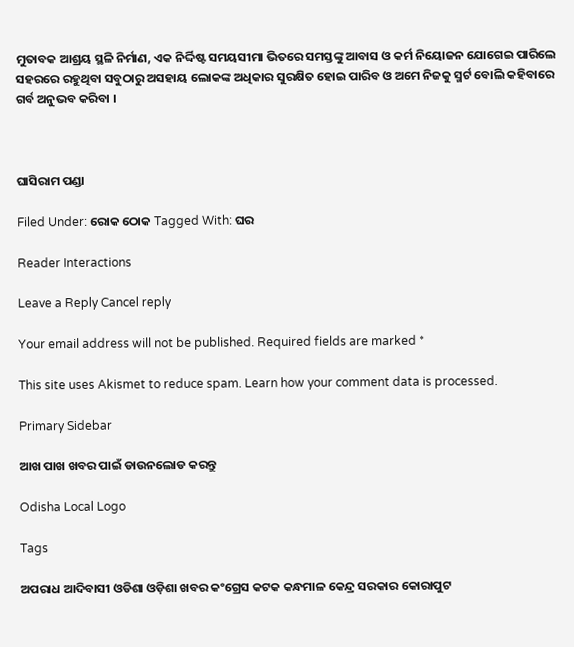ମୁତାବକ ଆଶ୍ରୟ ସ୍ଥଳି ନିର୍ମାଣ, ଏକ ନିର୍ଦ୍ଦିଷ୍ଟ ସମୟସୀମା ଭିତରେ ସମସ୍ତଙ୍କୁ ଆବାସ ଓ କର୍ମ ନିୟୋଜନ ଯୋଗେଇ ପାରିଲେ ସହରରେ ରହୁଥିବା ସବୁଠାରୁ ଅସହାୟ ଲୋକଙ୍କ ଅଧିକାର ସୁରକ୍ଷିତ ହୋଇ ପାରିବ ଓ ଅମେ ନିଜକୁ ସ୍ମର୍ଟ ବୋଲି କହିବାରେ ଗର୍ବ ଅନୁଭବ କରିବା ।



ଘାସିରାମ ପଣ୍ଡା

Filed Under: ରୋକ ଠୋକ Tagged With: ଘର

Reader Interactions

Leave a Reply Cancel reply

Your email address will not be published. Required fields are marked *

This site uses Akismet to reduce spam. Learn how your comment data is processed.

Primary Sidebar

ଆଖ ପାଖ ଖବର ପାଇଁ ଡାଉନଲୋଡ କରନ୍ତୁ

Odisha Local Logo

Tags

ଅପରାଧ ଆଦିବାସୀ ଓଡିଶା ଓଡ଼ିଶା ଖବର କଂଗ୍ରେସ କଟକ କନ୍ଧମାଳ କେନ୍ଦ୍ର ସରକାର କୋରାପୁଟ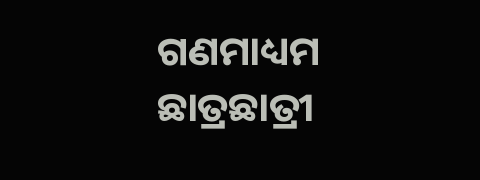ଗଣମାଧ୍ୟମ ଛାତ୍ରଛାତ୍ରୀ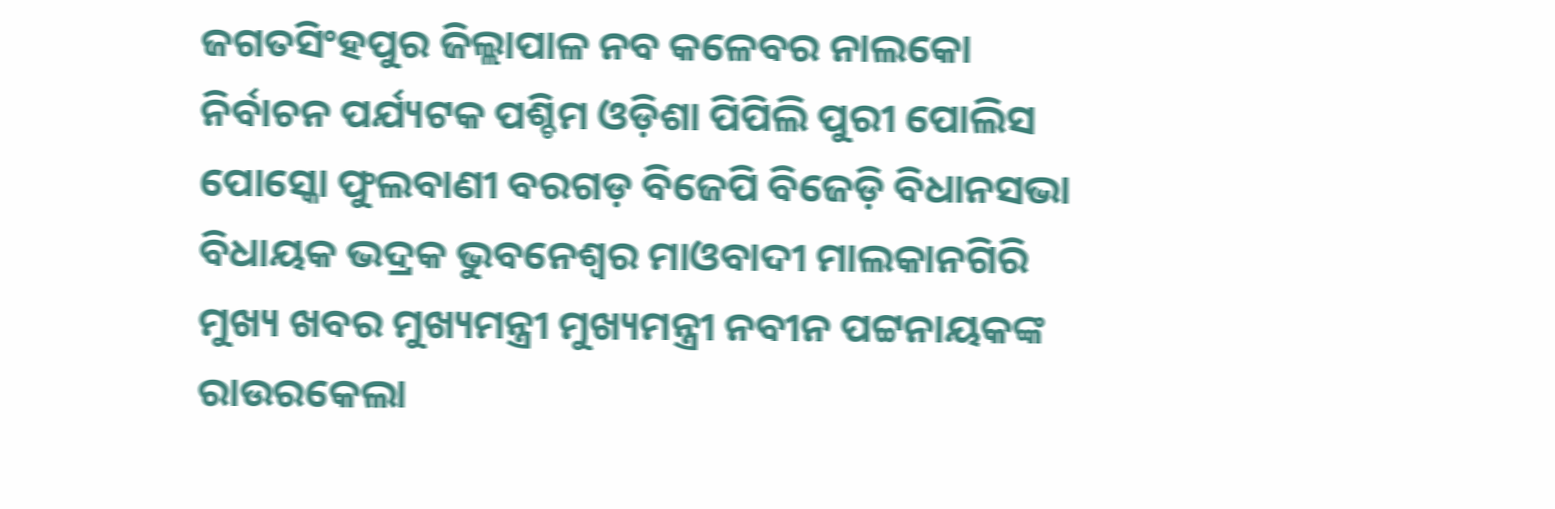ଜଗତସିଂହପୁର ଜିଲ୍ଲାପାଳ ନବ କଳେବର ନାଲକୋ ନିର୍ବାଚନ ପର୍ଯ୍ୟଟକ ପଶ୍ଚିମ ଓଡ଼ିଶା ପିପିଲି ପୁରୀ ପୋଲିସ ପୋସ୍କୋ ଫୁଲବାଣୀ ବରଗଡ଼ ବିଜେପି ବିଜେଡ଼ି ବିଧାନସଭା ବିଧାୟକ ଭଦ୍ରକ ଭୁବନେଶ୍ୱର ମାଓବାଦୀ ମାଲକାନଗିରି ମୁଖ୍ୟ ଖବର ମୁଖ୍ୟମନ୍ତ୍ରୀ ମୁଖ୍ୟମନ୍ତ୍ରୀ ନବୀନ ପଟ୍ଟନାୟକଙ୍କ ରାଉରକେଲା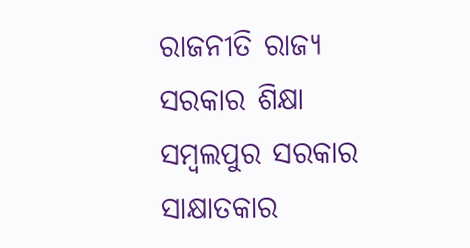ରାଜନୀତି ରାଜ୍ୟ ସରକାର ଶିକ୍ଷା ସମ୍ବଲପୁର ସରକାର ସାକ୍ଷାତକାର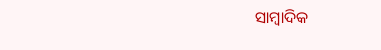ସାମ୍ବାଦିକ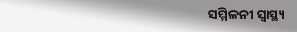ସମ୍ମିଳନୀ ସ୍ୱାସ୍ଥ୍ୟ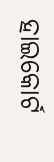ହାଇକୋର୍ଟ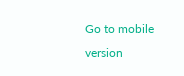Go to mobile version